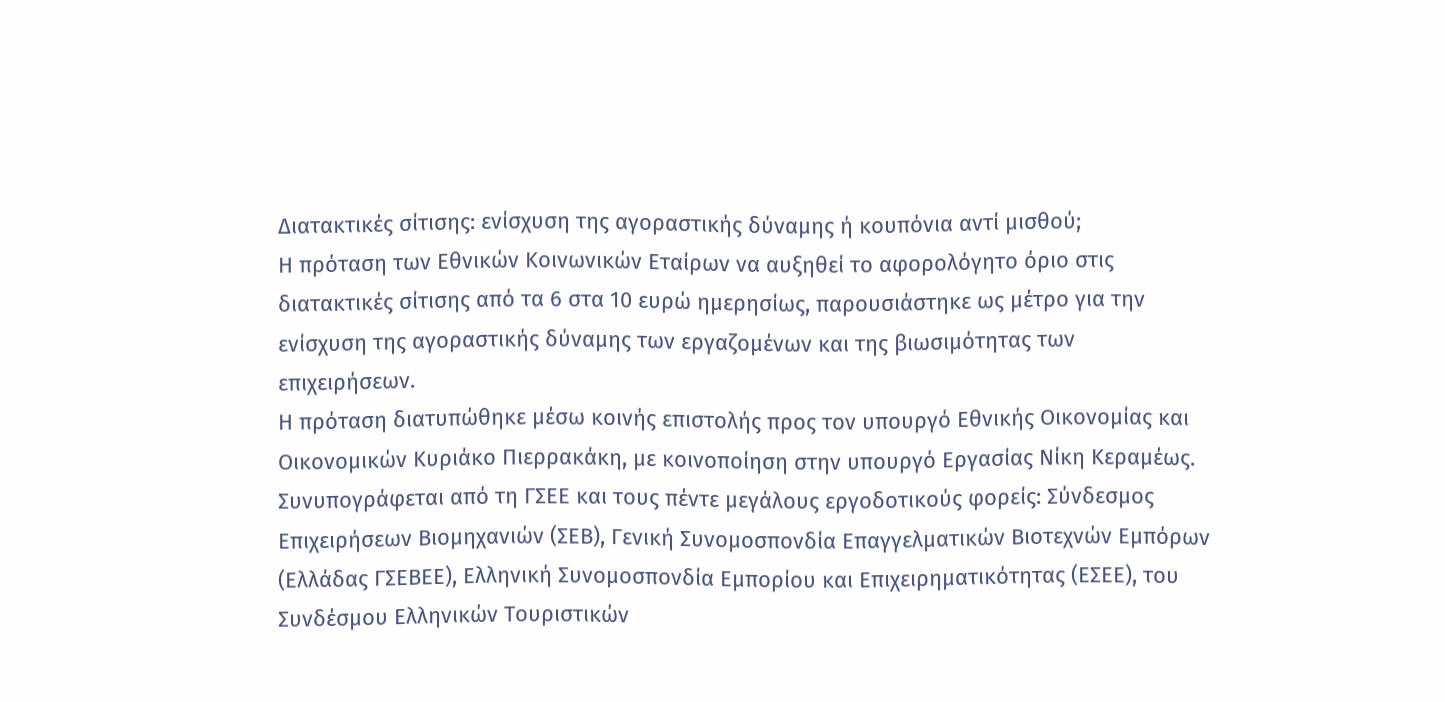Διατακτικές σίτισης: ενίσχυση της αγοραστικής δύναμης ή κουπόνια αντί μισθού;
Η πρόταση των Εθνικών Κοινωνικών Εταίρων να αυξηθεί το αφορολόγητο όριο στις διατακτικές σίτισης από τα 6 στα 10 ευρώ ημερησίως, παρουσιάστηκε ως μέτρο για την ενίσχυση της αγοραστικής δύναμης των εργαζομένων και της βιωσιμότητας των επιχειρήσεων.
Η πρόταση διατυπώθηκε μέσω κοινής επιστολής προς τον υπουργό Εθνικής Οικονομίας και Οικονομικών Κυριάκο Πιερρακάκη, με κοινοποίηση στην υπουργό Εργασίας Νίκη Κεραμέως. Συνυπογράφεται από τη ΓΣΕΕ και τους πέντε μεγάλους εργοδοτικούς φορείς: Σύνδεσμος Επιχειρήσεων Βιομηχανιών (ΣΕΒ), Γενική Συνομοσπονδία Επαγγελματικών Βιοτεχνών Εμπόρων (Ελλάδας ΓΣΕΒΕΕ), Ελληνική Συνομοσπονδία Εμπορίου και Επιχειρηματικότητας (ΕΣΕΕ), του Συνδέσμου Ελληνικών Τουριστικών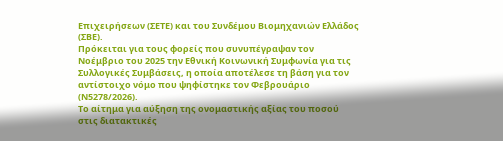Επιχειρήσεων (ΣΕΤΕ) και του Συνδέμου Βιομηχανιών Ελλάδος (ΣΒΕ).
Πρόκειται για τους φορείς που συνυπέγραψαν τον Νοέμβριο του 2025 την Εθνική Κοινωνική Συμφωνία για τις Συλλογικές Συμβάσεις, η οποία αποτέλεσε τη βάση για τον αντίστοιχο νόμο που ψηφίστηκε τον Φεβρουάριο (Ν5278/2026).
Το αίτημα για αύξηση της ονομαστικής αξίας του ποσού στις διατακτικές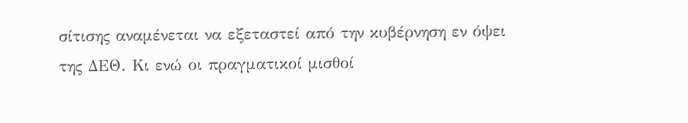σίτισης αναμένεται να εξεταστεί από την κυβέρνηση εν όψει της ΔΕΘ. Κι ενώ οι πραγματικοί μισθοί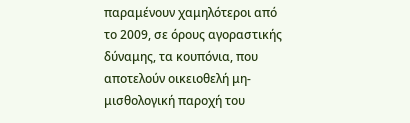παραμένουν χαμηλότεροι από το 2009, σε όρους αγοραστικής δύναμης, τα κουπόνια, που αποτελούν οικειοθελή μη-μισθολογική παροχή του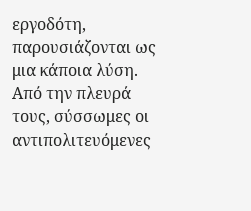εργοδότη, παρουσιάζονται ως μια κάποια λύση.
Από την πλευρά τους, σύσσωμες οι αντιπολιτευόμενες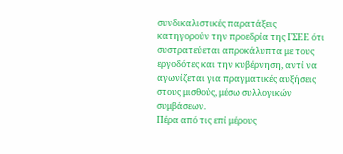συνδικαλιστικές παρατάξεις κατηγορούν την προεδρία της ΓΣΕΕ ότι συστρατεύεται απροκάλυπτα με τους εργοδότες και την κυβέρνηση, αντί να αγωνίζεται για πραγματικές αυξήσεις στους μισθούς, μέσω συλλογικών συμβάσεων.
Πέρα από τις επί μέρους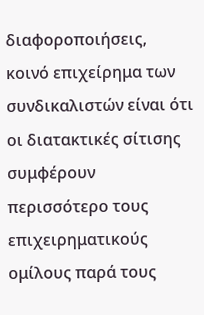διαφοροποιήσεις, κοινό επιχείρημα των συνδικαλιστών είναι ότι οι διατακτικές σίτισης συμφέρουν περισσότερο τους επιχειρηματικούς ομίλους παρά τους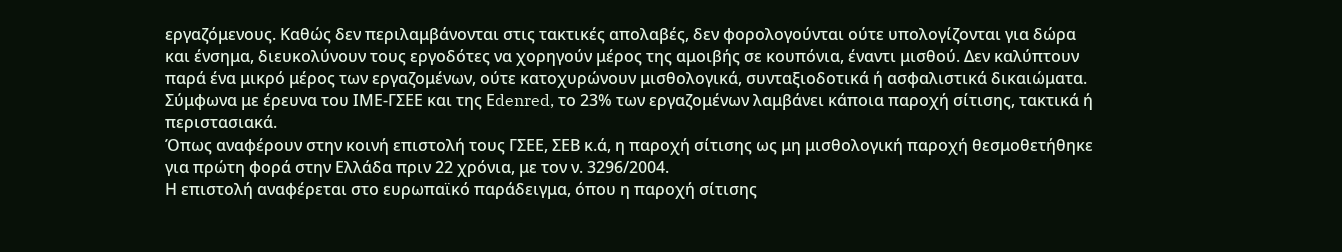εργαζόμενους. Καθώς δεν περιλαμβάνονται στις τακτικές απολαβές, δεν φορολογούνται ούτε υπολογίζονται για δώρα και ένσημα, διευκολύνουν τους εργοδότες να χορηγούν μέρος της αμοιβής σε κουπόνια, έναντι μισθού. Δεν καλύπτουν παρά ένα μικρό μέρος των εργαζομένων, ούτε κατοχυρώνουν μισθολογικά, συνταξιοδοτικά ή ασφαλιστικά δικαιώματα.
Σύμφωνα με έρευνα του ΙΜΕ-ΓΣΕΕ και της Εdenred, το 23% των εργαζομένων λαμβάνει κάποια παροχή σίτισης, τακτικά ή περιστασιακά.
Όπως αναφέρουν στην κοινή επιστολή τους ΓΣΕΕ, ΣΕΒ κ.ά, η παροχή σίτισης ως μη μισθολογική παροχή θεσμοθετήθηκε για πρώτη φορά στην Ελλάδα πριν 22 χρόνια, με τον ν. 3296/2004.
Η επιστολή αναφέρεται στο ευρωπαϊκό παράδειγμα, όπου η παροχή σίτισης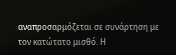αναπροσαρμόζεται σε συνάρτηση με τον κατώτατο μισθό. Η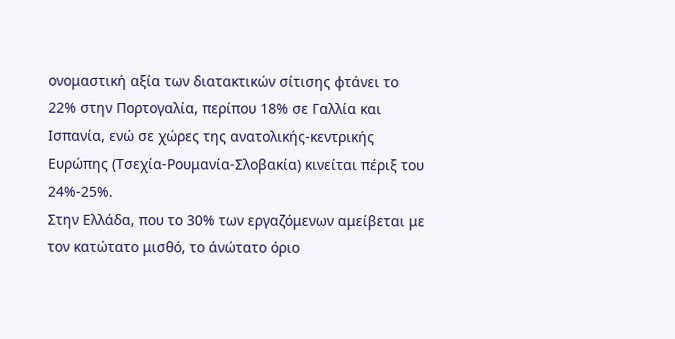ονομαστική αξία των διατακτικών σίτισης φτάνει το 22% στην Πορτογαλία, περίπου 18% σε Γαλλία και Ισπανία, ενώ σε χώρες της ανατολικής-κεντρικής Ευρώπης (Τσεχία-Ρουμανία-Σλοβακία) κινείται πέριξ του 24%-25%.
Στην Ελλάδα, που το 30% των εργαζόμενων αμείβεται με τον κατώτατο μισθό, το άνώτατο όριο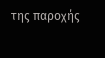της παροχής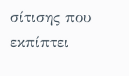σίτισης που εκπίπτει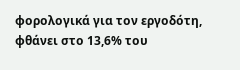φορολογικά για τον εργοδότη, φθάνει στο 13,6% του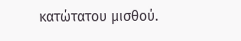κατώτατου μισθού.